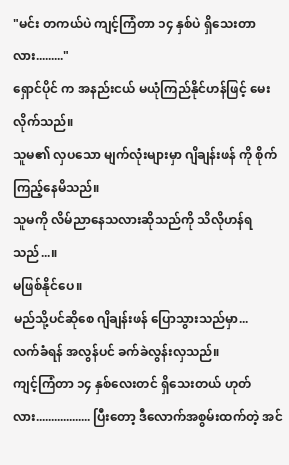"မင်း တကယ်ပဲ ကျင့်ကြံတာ ၁၄ နှစ်ပဲ ရှိသေးတာလား........."
ရှောင်ပိုင် က အနည်းငယ် မယုံကြည်နိုင်ဟန်ဖြင့် မေးလိုက်သည်။
သူမ၏ လှပသော မျက်လုံးများမှာ ဂျိချန်းဖန် ကို စိုက်ကြည့်နေမိသည်။
သူမကို လိမ်ညာနေသလားဆိုသည်ကို သိလိုဟန်ရသည်...။
မဖြစ်နိုင်ပေ။
မည်သို့ပင်ဆိုစေ ဂျိချန်းဖန် ပြောသွားသည်မှာ...
လက်ခံရန် အလွန်ပင် ခက်ခဲလွန်းလှသည်။
ကျင့်ကြံတာ ၁၄ နှစ်လေးတင် ရှိသေးတယ် ဟုတ်လား.................. ပြီးတော့ ဒီလောက်အစွမ်းထက်တဲ့ အင်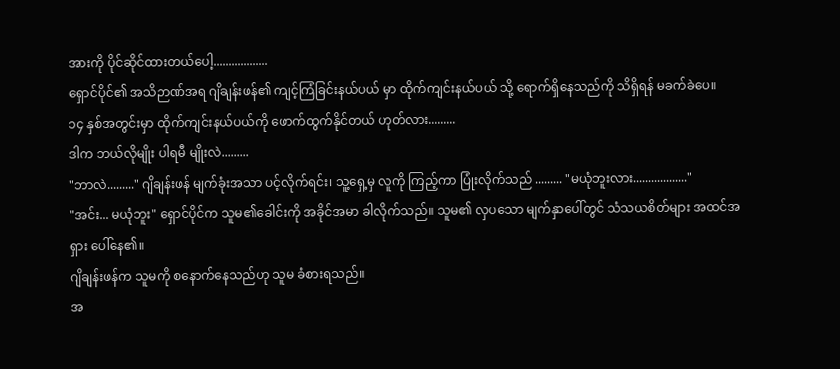အားကို ပိုင်ဆိုင်ထားတယ်ပေါ့..................
ရှောင်ပိုင်၏ အသိဉာဏ်အရ ဂျိချန်းဖန်၏ ကျင့်ကြံခြင်းနယ်ပယ် မှာ ထိုက်ကျင်းနယ်ပယ် သို့ ရောက်ရှိနေသည်ကို သိရှိရန် မခက်ခဲပေ။
၁၄ နှစ်အတွင်းမှာ ထိုက်ကျင်းနယ်ပယ်ကို ဖောက်ထွက်နိုင်တယ် ဟုတ်လား.........
ဒါက ဘယ်လိုမျိုး ပါရမီ မျိုးလဲ.........
"ဘာလဲ........." ဂျိချန်းဖန် မျက်ခုံးအသာ ပင့်လိုက်ရင်း၊ သူ့ရှေ့မှ လူကို ကြည့်ကာ ပြုံးလိုက်သည် ......... "မယုံဘူးလား.................."
"အင်း... မယုံဘူး" ရှောင်ပိုင်က သူမ၏ခေါင်းကို အခိုင်အမာ ခါလိုက်သည်။ သူမ၏ လှပသော မျက်နှာပေါ်တွင် သံသယစိတ်များ အထင်အရှား ပေါ်နေ၏။
ဂျိချန်းဖန်က သူမကို စနောက်နေသည်ဟု သူမ ခံစားရသည်။
အ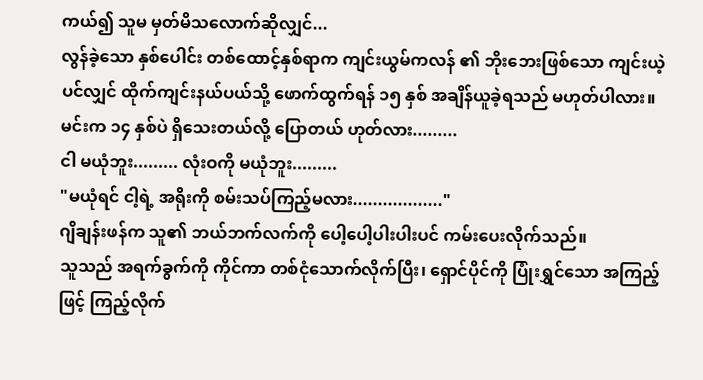ကယ်၍ သူမ မှတ်မိသလောက်ဆိုလျှင်...
လွန်ခဲ့သော နှစ်ပေါင်း တစ်ထောင့်နှစ်ရာက ကျင်းယွမ်ကလန် ၏ ဘိုးဘေးဖြစ်သော ကျင်းယဲ့ ပင်လျှင် ထိုက်ကျင်းနယ်ပယ်သို့ ဖောက်ထွက်ရန် ၁၅ နှစ် အချိန်ယူခဲ့ရသည် မဟုတ်ပါလား။
မင်းက ၁၄ နှစ်ပဲ ရှိသေးတယ်လို့ ပြောတယ် ဟုတ်လား.........
ငါ မယုံဘူး......... လုံးဝကို မယုံဘူး.........
"မယုံရင် ငါ့ရဲ့ အရိုးကို စမ်းသပ်ကြည့်မလား.................."
ဂျိချန်းဖန်က သူ၏ ဘယ်ဘက်လက်ကို ပေါ့ပေါ့ပါးပါးပင် ကမ်းပေးလိုက်သည်။
သူသည် အရက်ခွက်ကို ကိုင်ကာ တစ်ငုံသောက်လိုက်ပြီး၊ ရှောင်ပိုင်ကို ပြုံးရွှင်သော အကြည့်ဖြင့် ကြည့်လိုက်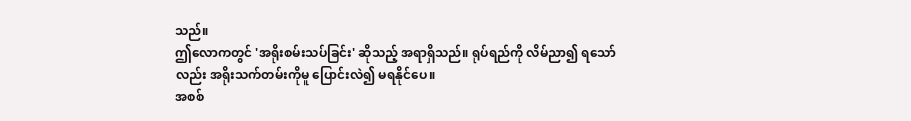သည်။
ဤလောကတွင် 'အရိုးစမ်းသပ်ခြင်း' ဆိုသည့် အရာရှိသည်။ ရုပ်ရည်ကို လိမ်ညာ၍ ရသော်လည်း အရိုးသက်တမ်းကိုမူ ပြောင်းလဲ၍ မရနိုင်ပေ။
အစစ်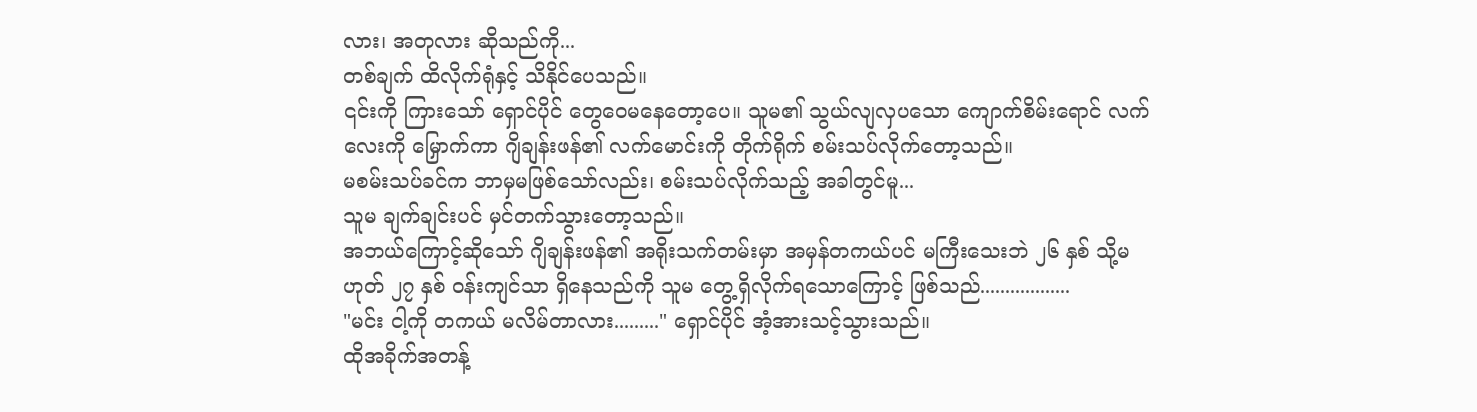လား၊ အတုလား ဆိုသည်ကို...
တစ်ချက် ထိလိုက်ရုံနှင့် သိနိုင်ပေသည်။
၎င်းကို ကြားသော် ရှောင်ပိုင် တွေဝေမနေတော့ပေ။ သူမ၏ သွယ်လျလှပသော ကျောက်စိမ်းရောင် လက်လေးကို မြှောက်ကာ ဂျိချန်းဖန်၏ လက်မောင်းကို တိုက်ရိုက် စမ်းသပ်လိုက်တော့သည်။
မစမ်းသပ်ခင်က ဘာမှမဖြစ်သော်လည်း၊ စမ်းသပ်လိုက်သည့် အခါတွင်မူ...
သူမ ချက်ချင်းပင် မှင်တက်သွားတော့သည်။
အဘယ်ကြောင့်ဆိုသော် ဂျိချန်းဖန်၏ အရိုးသက်တမ်းမှာ အမှန်တကယ်ပင် မကြီးသေးဘဲ ၂၆ နှစ် သို့မဟုတ် ၂၇ နှစ် ဝန်းကျင်သာ ရှိနေသည်ကို သူမ တွေ့ရှိလိုက်ရသောကြောင့် ဖြစ်သည်..................
"မင်း ငါ့ကို တကယ် မလိမ်တာလား........." ရှောင်ပိုင် အံ့အားသင့်သွားသည်။
ထိုအခိုက်အတန့်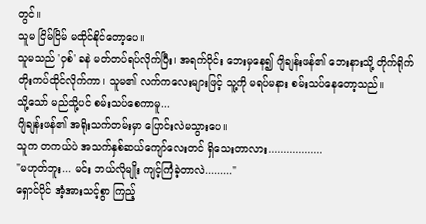တွင်။
သူမ ငြိမ်ငြိမ် မထိုင်နိုင်တော့ပေ။
သူမသည် 'ဝှစ်' ခနဲ မတ်တပ်ရပ်လိုက်ပြီး၊ အရက်ဝိုင်း ဘေးမှနေ၍ ဂျိချန်းဖန်၏ ဘေးနားသို့ တိုက်ရိုက် တိုးကပ်ထိုင်လိုက်ကာ၊ သူမ၏ လက်ကလေးများဖြင့် သူ့ကို မရပ်မနား စမ်းသပ်နေတော့သည်။
သို့သော် မည်သို့ပင် စမ်းသပ်စေကာမူ...
ဂျိချန်းဖန်၏ အရိုးသက်တမ်းမှာ ပြောင်းလဲမသွားပေ။
သူက တကယ်ပဲ အသက်နှစ်ဆယ်ကျော်လေးတင် ရှိသေးတာလား..................
"မဟုတ်ဘူး... မင်း ဘယ်လိုမျိုး ကျင့်ကြံခဲ့တာလဲ........."
ရှောင်ပိုင် အံ့အားသင့်စွာ ကြည့်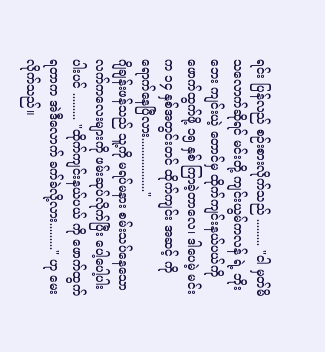ရင်း ပြန်လည် စဉ်းစားလိုက်သည် ......... "ငါ မှတ်မိသလောက်ဆိုရင် မင်းတို့ ကျင်းယွမ်ကလန် ရဲ့ ဘိုးဘေး ကျင်းယဲ့ တောင်မှ ထိုက်ကျင်းနယ်ပယ်ကို ဖောက်ထွက်ဖို့ ၁၅ နှစ် ကြာခဲ့တာလေ၊ ဒါပေမဲ့ မင်းက ၁၄ နှစ်အတွင်းတင် ထိုက်ကျင်း အဆင့် ကို ရောက်နေပြီလား.................."
ဂျိချန်းဖန်သည် သူ့ကို မရပ်မနား စမ်းသပ်နေသော လက်ကလေးများကို ဖမ်းဆုပ်လိုက်ပြီး ပေါ့ပေါ့ပါးပါးပင် ......... "ထိုက်ကျင်းနယ်ပယ် ကို ဖောက်ထွက်ရတာက အဲဒီလောက် ခက်ခဲလို့လား........." ဟု မေးလိုက်သည်။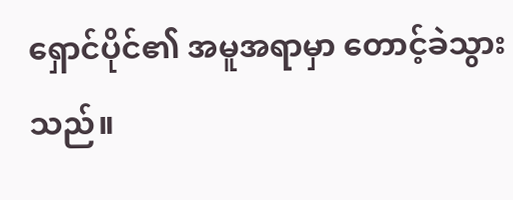ရှောင်ပိုင်၏ အမူအရာမှာ တောင့်ခဲသွားသည်။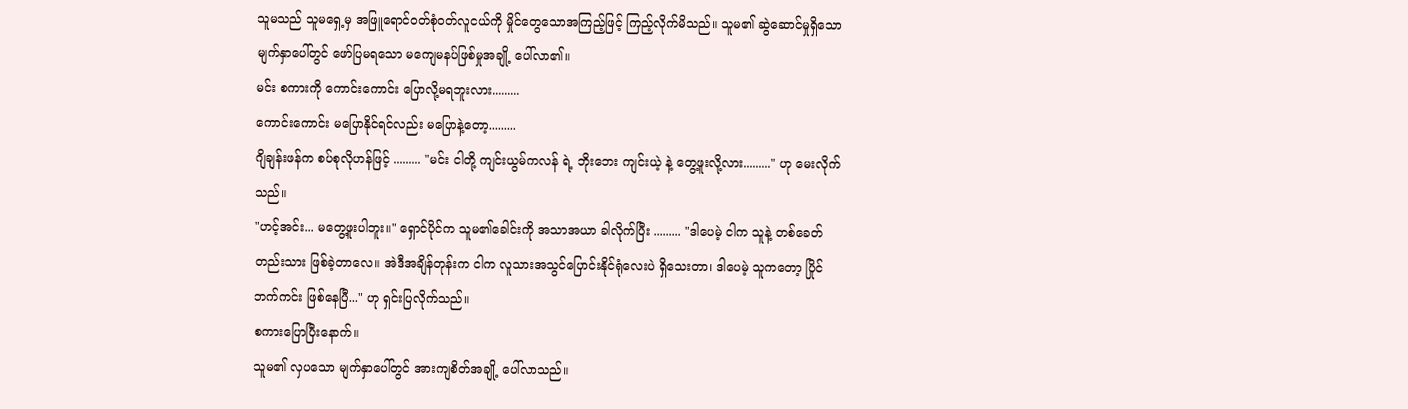သူမသည် သူမရှေ့မှ အဖြူရောင်ဝတ်စုံဝတ်လူငယ်ကို မှိုင်တွေသောအကြည့်ဖြင့် ကြည့်လိုက်မိသည်။ သူမ၏ ဆွဲဆောင်မှုရှိသော မျက်နှာပေါ်တွင် ဖော်ပြမရသော မကျေမနပ်ဖြစ်မှုအချို့ ပေါ်လာ၏။
မင်း စကားကို ကောင်းကောင်း ပြောလို့မရဘူးလား.........
ကောင်းကောင်း မပြောနိုင်ရင်လည်း မပြောနဲ့တော့.........
ဂျိချန်းဖန်က စပ်စုလိုဟန်ဖြင့် ......... "မင်း ငါတို့ ကျင်းယွမ်ကလန် ရဲ့ ဘိုးဘေး ကျင်းယဲ့ နဲ့ တွေ့ဖူးလို့လား........." ဟု မေးလိုက်သည်။
"ဟင့်အင်း... မတွေ့ဖူးပါဘူး။" ရှောင်ပိုင်က သူမ၏ခေါင်းကို အသာအယာ ခါလိုက်ပြီး ......... "ဒါပေမဲ့ ငါက သူနဲ့ တစ်ခေတ်တည်းသား ဖြစ်ခဲ့တာလေ။ အဲဒီအချိန်တုန်းက ငါက လူသားအသွင်ပြောင်းနိုင်ရုံလေးပဲ ရှိသေးတာ၊ ဒါပေမဲ့ သူကတော့ ပြိုင်ဘက်ကင်း ဖြစ်နေပြီ..." ဟု ရှင်းပြလိုက်သည်။
စကားပြောပြီးနောက်။
သူမ၏ လှပသော မျက်နှာပေါ်တွင် အားကျစိတ်အချို့ ပေါ်လာသည်။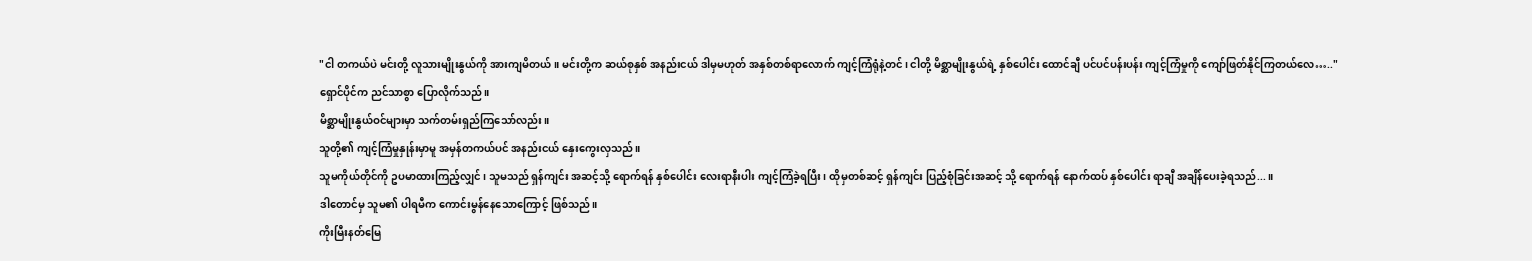"ငါ တကယ်ပဲ မင်းတို့ လူသားမျိုးနွယ်ကို အားကျမိတယ်။ မင်းတို့က ဆယ်စုနှစ် အနည်းငယ် ဒါမှမဟုတ် အနှစ်တစ်ရာလောက် ကျင့်ကြံရုံနဲ့တင်၊ ငါတို့ မိစ္ဆာမျိုးနွယ်ရဲ့ နှစ်ပေါင်း ထောင်ချီ ပင်ပင်ပန်းပန်း ကျင့်ကြံမှုကို ကျော်ဖြတ်နိုင်ကြတယ်လေ….."
ရှောင်ပိုင်က ညင်သာစွာ ပြောလိုက်သည်။
မိစ္ဆာမျိုးနွယ်ဝင်များမှာ သက်တမ်းရှည်ကြသော်လည်း။
သူတို့၏ ကျင့်ကြံမှုနှုန်းမှာမူ အမှန်တကယ်ပင် အနည်းငယ် နှေးကွေးလှသည်။
သူမကိုယ်တိုင်ကို ဥပမာထားကြည့်လျှင်၊ သူမသည် ရှန်ကျင်း အဆင့်သို့ ရောက်ရန် နှစ်ပေါင်း လေးရာနီးပါး ကျင့်ကြံခဲ့ရပြီး၊ ထိုမှတစ်ဆင့် ရှန်ကျင်း ပြည့်စုံခြင်းအဆင့် သို့ ရောက်ရန် နောက်ထပ် နှစ်ပေါင်း ရာချီ အချိန်ပေးခဲ့ရသည်...။
ဒါတောင်မှ သူမ၏ ပါရမီက ကောင်းမွန်နေသောကြောင့် ဖြစ်သည်။
ကိုးမြီးနတ်မြေ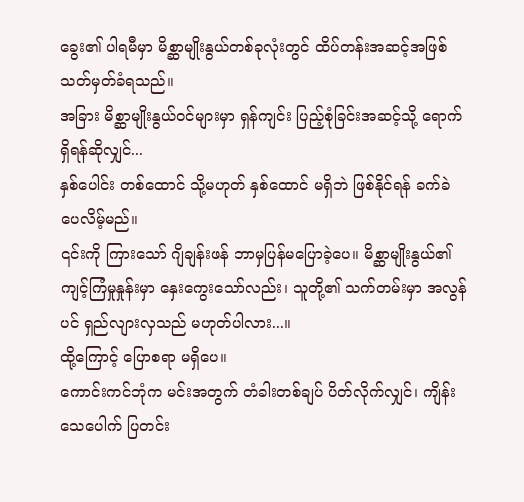ခွေး၏ ပါရမီမှာ မိစ္ဆာမျိုးနွယ်တစ်ခုလုံးတွင် ထိပ်တန်းအဆင့်အဖြစ် သတ်မှတ်ခံရသည်။
အခြား မိစ္ဆာမျိုးနွယ်ဝင်များမှာ ရှန်ကျင်း ပြည့်စုံခြင်းအဆင့်သို့ ရောက်ရှိရန်ဆိုလျှင်...
နှစ်ပေါင်း တစ်ထောင် သို့မဟုတ် နှစ်ထောင် မရှိဘဲ ဖြစ်နိုင်ရန် ခက်ခဲပေလိမ့်မည်။
၎င်းကို ကြားသော် ဂျိချန်းဖန် ဘာမှပြန်မပြောခဲ့ပေ။ မိစ္ဆာမျိုးနွယ်၏ ကျင့်ကြံမှုနှုန်းမှာ နှေးကွေးသော်လည်း၊ သူတို့၏ သက်တမ်းမှာ အလွန်ပင် ရှည်လျားလှသည် မဟုတ်ပါလား...။
ထို့ကြောင့် ပြောစရာ မရှိပေ။
ကောင်းကင်ဘုံက မင်းအတွက် တံခါးတစ်ချပ် ပိတ်လိုက်လျှင်၊ ကျိန်းသေပေါက် ပြတင်း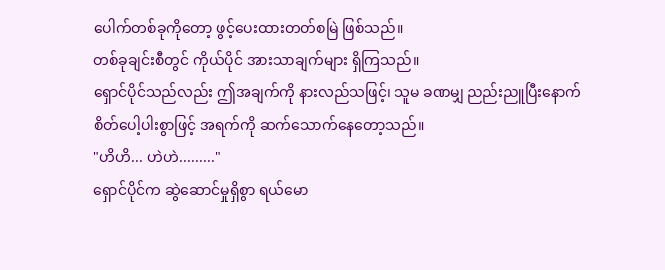ပေါက်တစ်ခုကိုတော့ ဖွင့်ပေးထားတတ်စမြဲ ဖြစ်သည်။
တစ်ခုချင်းစီတွင် ကိုယ်ပိုင် အားသာချက်များ ရှိကြသည်။
ရှောင်ပိုင်သည်လည်း ဤအချက်ကို နားလည်သဖြင့်၊ သူမ ခဏမျှ ညည်းညူပြီးနောက် စိတ်ပေါ့ပါးစွာဖြင့် အရက်ကို ဆက်သောက်နေတော့သည်။
"ဟိဟိ... ဟဲဟဲ........."
ရှောင်ပိုင်က ဆွဲဆောင်မှုရှိစွာ ရယ်မော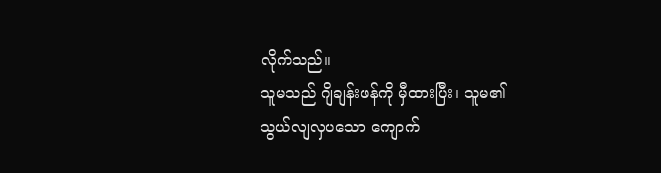လိုက်သည်။
သူမသည် ဂျိချန်းဖန်ကို မှီထားပြီး၊ သူမ၏ သွယ်လျလှပသော ကျောက်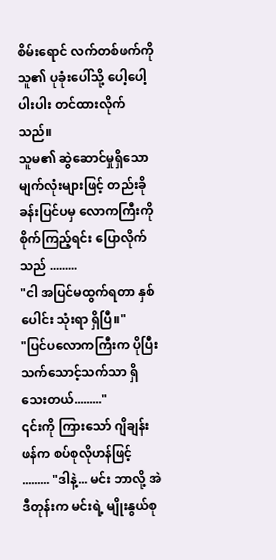စိမ်းရောင် လက်တစ်ဖက်ကို သူ၏ ပုခုံးပေါ်သို့ ပေါ့ပေါ့ပါးပါး တင်ထားလိုက်သည်။
သူမ၏ ဆွဲဆောင်မှုရှိသော မျက်လုံးများဖြင့် တည်းခိုခန်းပြင်ပမှ လောကကြီးကို စိုက်ကြည့်ရင်း ပြောလိုက်သည် .........
"ငါ အပြင်မထွက်ရတာ နှစ်ပေါင်း သုံးရာ ရှိပြီ။"
"ပြင်ပလောကကြီးက ပိုပြီး သက်သောင့်သက်သာ ရှိသေးတယ်........."
၎င်းကို ကြားသော် ဂျိချန်းဖန်က စပ်စုလိုဟန်ဖြင့် ......... "ဒါနဲ့... မင်း ဘာလို့ အဲဒီတုန်းက မင်းရဲ့ မျိုးနွယ်စု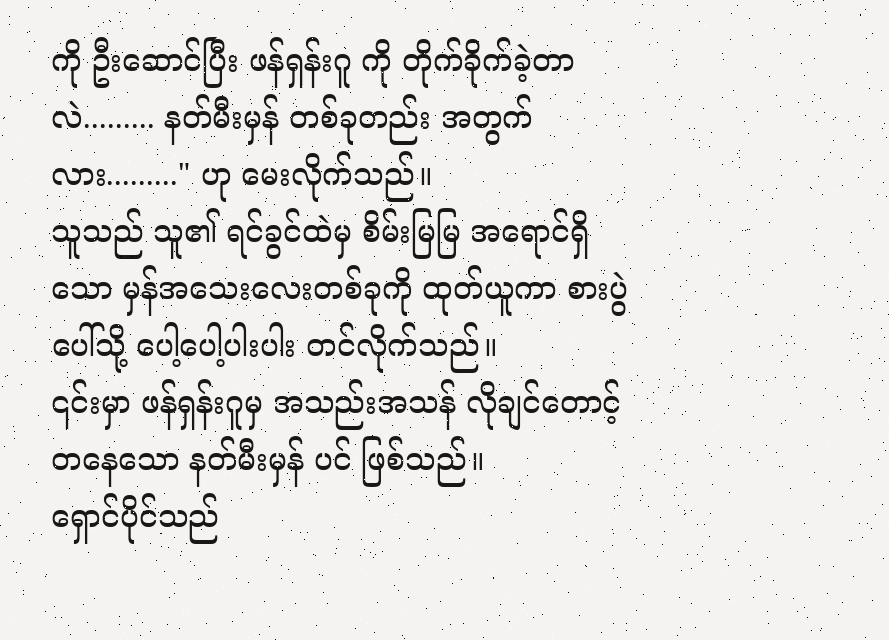ကို ဦးဆောင်ပြီး ဖန်ရှန်းဂူ ကို တိုက်ခိုက်ခဲ့တာလဲ......... နတ်မီးမှန် တစ်ခုတည်း အတွက်လား........." ဟု မေးလိုက်သည်။
သူသည် သူ၏ ရင်ခွင်ထဲမှ စိမ်းမြမြ အရောင်ရှိသော မှန်အသေးလေးတစ်ခုကို ထုတ်ယူကာ စားပွဲပေါ်သို့ ပေါ့ပေါ့ပါးပါး တင်လိုက်သည်။
၎င်းမှာ ဖန်ရှန်းဂူမှ အသည်းအသန် လိုချင်တောင့်တနေသော နတ်မီးမှန် ပင် ဖြစ်သည်။
ရှောင်ပိုင်သည်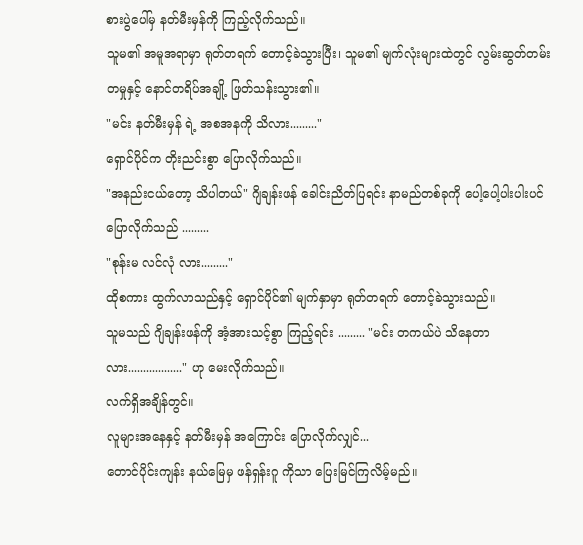စားပွဲပေါ်မှ နတ်မီးမှန်ကို ကြည့်လိုက်သည်။
သူမ၏ အမူအရာမှာ ရုတ်တရက် တောင့်ခဲသွားပြီး၊ သူမ၏ မျက်လုံးများထဲတွင် လွမ်းဆွတ်တမ်းတမှုနှင့် နောင်တရိပ်အချို့ ဖြတ်သန်းသွား၏။
"မင်း နတ်မီးမှန် ရဲ့ အစအနကို သိလား........."
ရှောင်ပိုင်က တိုးညင်းစွာ ပြောလိုက်သည်။
"အနည်းငယ်တော့ သိပါတယ်" ဂျိချန်းဖန် ခေါင်းညိတ်ပြရင်း နာမည်တစ်ခုကို ပေါ့ပေါ့ပါးပါးပင် ပြောလိုက်သည် .........
"စုန်းမ လင်လုံ လား........."
ထိုစကား ထွက်လာသည်နှင့် ရှောင်ပိုင်၏ မျက်နှာမှာ ရုတ်တရက် တောင့်ခဲသွားသည်။
သူမသည် ဂျိချန်းဖန်ကို အံ့အားသင့်စွာ ကြည့်ရင်း ......... "မင်း တကယ်ပဲ သိနေတာလား.................." ဟု မေးလိုက်သည်။
လက်ရှိအချိန်တွင်။
လူများအနေနှင့် နတ်မီးမှန် အကြောင်း ပြောလိုက်လျှင်...
တောင်ပိုင်းကျန်း နယ်မြေမှ ဖန်ရှန်းဂူ ကိုသာ ပြေးမြင်ကြလိမ့်မည်။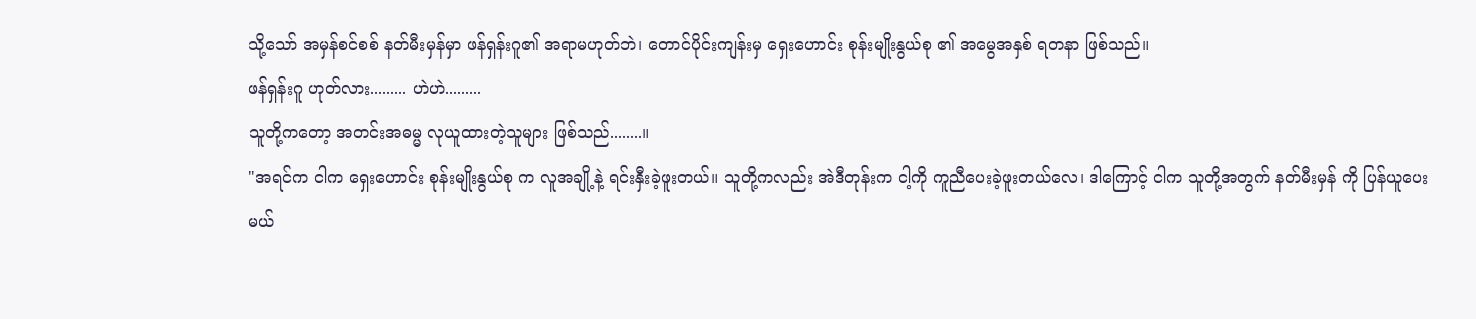သို့သော် အမှန်စင်စစ် နတ်မီးမှန်မှာ ဖန်ရှန်းဂူ၏ အရာမဟုတ်ဘဲ၊ တောင်ပိုင်းကျန်းမှ ရှေးဟောင်း စုန်းမျိုးနွယ်စု ၏ အမွေအနှစ် ရတနာ ဖြစ်သည်။
ဖန်ရှန်းဂူ ဟုတ်လား......... ဟဲဟဲ.........
သူတို့ကတော့ အတင်းအဓမ္မ လုယူထားတဲ့သူများ ဖြစ်သည်........။
"အရင်က ငါက ရှေးဟောင်း စုန်းမျိုးနွယ်စု က လူအချို့နဲ့ ရင်းနှီးခဲ့ဖူးတယ်။ သူတို့ကလည်း အဲဒီတုန်းက ငါ့ကို ကူညီပေးခဲ့ဖူးတယ်လေ၊ ဒါကြောင့် ငါက သူတို့အတွက် နတ်မီးမှန် ကို ပြန်ယူပေးမယ်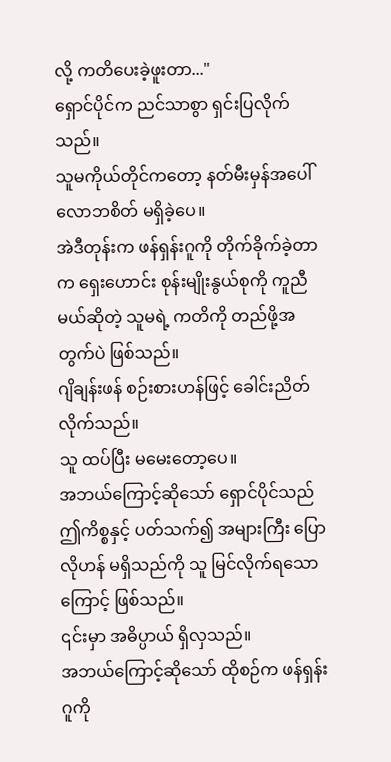လို့ ကတိပေးခဲ့ဖူးတာ..."
ရှောင်ပိုင်က ညင်သာစွာ ရှင်းပြလိုက်သည်။
သူမကိုယ်တိုင်ကတော့ နတ်မီးမှန်အပေါ် လောဘစိတ် မရှိခဲ့ပေ။
အဲဒီတုန်းက ဖန်ရှန်းဂူကို တိုက်ခိုက်ခဲ့တာက ရှေးဟောင်း စုန်းမျိုးနွယ်စုကို ကူညီမယ်ဆိုတဲ့ သူမရဲ့ ကတိကို တည်ဖို့အတွက်ပဲ ဖြစ်သည်။
ဂျိချန်းဖန် စဉ်းစားဟန်ဖြင့် ခေါင်းညိတ်လိုက်သည်။
သူ ထပ်ပြီး မမေးတော့ပေ။
အဘယ်ကြောင့်ဆိုသော် ရှောင်ပိုင်သည် ဤကိစ္စနှင့် ပတ်သက်၍ အများကြီး ပြောလိုဟန် မရှိသည်ကို သူ မြင်လိုက်ရသောကြောင့် ဖြစ်သည်။
၎င်းမှာ အဓိပ္ပာယ် ရှိလှသည်။
အဘယ်ကြောင့်ဆိုသော် ထိုစဉ်က ဖန်ရှန်းဂူကို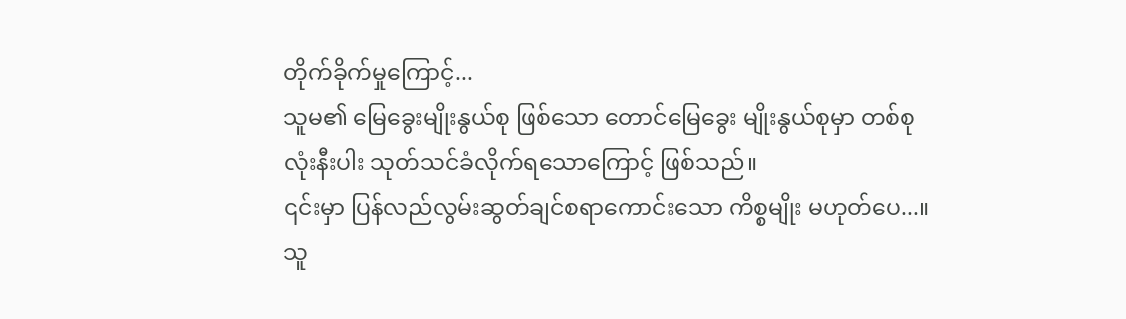တိုက်ခိုက်မှုကြောင့်...
သူမ၏ မြေခွေးမျိုးနွယ်စု ဖြစ်သော တောင်မြေခွေး မျိုးနွယ်စုမှာ တစ်စုလုံးနီးပါး သုတ်သင်ခံလိုက်ရသောကြောင့် ဖြစ်သည်။
၎င်းမှာ ပြန်လည်လွမ်းဆွတ်ချင်စရာကောင်းသော ကိစ္စမျိုး မဟုတ်ပေ...။
သူ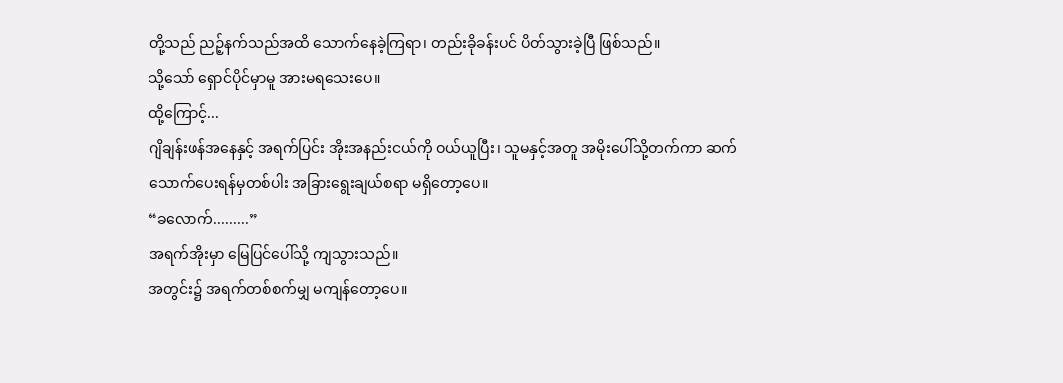တို့သည် ညဉ့်နက်သည်အထိ သောက်နေခဲ့ကြရာ၊ တည်းခိုခန်းပင် ပိတ်သွားခဲ့ပြီ ဖြစ်သည်။
သို့သော် ရှောင်ပိုင်မှာမူ အားမရသေးပေ။
ထို့ကြောင့်...
ဂျိချန်းဖန်အနေနှင့် အရက်ပြင်း အိုးအနည်းငယ်ကို ဝယ်ယူပြီး၊ သူမနှင့်အတူ အမိုးပေါ်သို့တက်ကာ ဆက်သောက်ပေးရန်မှတစ်ပါး အခြားရွေးချယ်စရာ မရှိတော့ပေ။
“ခလောက်.........”
အရက်အိုးမှာ မြေပြင်ပေါ်သို့ ကျသွားသည်။
အတွင်း၌ အရက်တစ်စက်မျှ မကျန်တော့ပေ။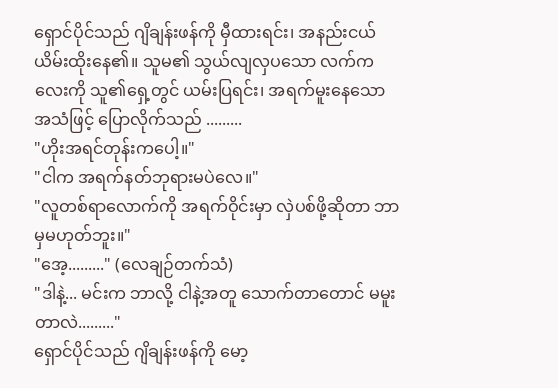ရှောင်ပိုင်သည် ဂျိချန်းဖန်ကို မှီထားရင်း၊ အနည်းငယ် ယိမ်းထိုးနေ၏။ သူမ၏ သွယ်လျလှပသော လက်ကလေးကို သူ၏ရှေ့တွင် ယမ်းပြရင်း၊ အရက်မူးနေသော အသံဖြင့် ပြောလိုက်သည် .........
"ဟိုးအရင်တုန်းကပေါ့။"
"ငါက အရက်နတ်ဘုရားမပဲလေ။"
"လူတစ်ရာလောက်ကို အရက်ဝိုင်းမှာ လှဲပစ်ဖို့ဆိုတာ ဘာမှမဟုတ်ဘူး။"
"အေ့........." (လေချဉ်တက်သံ)
"ဒါနဲ့... မင်းက ဘာလို့ ငါနဲ့အတူ သောက်တာတောင် မမူးတာလဲ........."
ရှောင်ပိုင်သည် ဂျိချန်းဖန်ကို မော့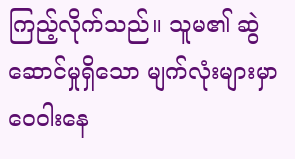ကြည့်လိုက်သည်။ သူမ၏ ဆွဲဆောင်မှုရှိသော မျက်လုံးများမှာ ဝေဝါးနေ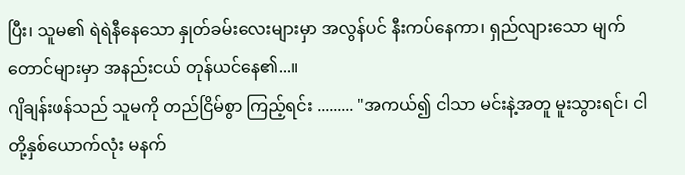ပြီး၊ သူမ၏ ရဲရဲနီနေသော နှုတ်ခမ်းလေးများမှာ အလွန်ပင် နီးကပ်နေကာ၊ ရှည်လျားသော မျက်တောင်များမှာ အနည်းငယ် တုန်ယင်နေ၏...။
ဂျိချန်းဖန်သည် သူမကို တည်ငြိမ်စွာ ကြည့်ရင်း ......... "အကယ်၍ ငါသာ မင်းနဲ့အတူ မူးသွားရင်၊ ငါတို့နှစ်ယောက်လုံး မနက်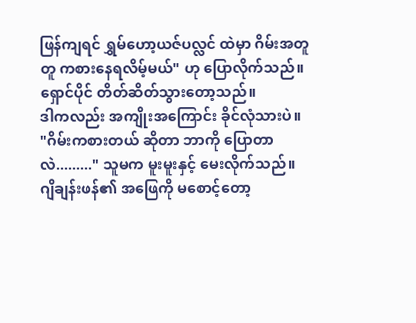ဖြန်ကျရင် ရွှမ်ဟော့ယဇ်ပလ္လင် ထဲမှာ ဂိမ်းအတူတူ ကစားနေရလိမ့်မယ်" ဟု ပြောလိုက်သည်။
ရှောင်ပိုင် တိတ်ဆိတ်သွားတော့သည်။
ဒါကလည်း အကျိုးအကြောင်း ခိုင်လုံသားပဲ။
"ဂိမ်းကစားတယ် ဆိုတာ ဘာကို ပြောတာလဲ........." သူမက မူးမူးနှင့် မေးလိုက်သည်။
ဂျိချန်းဖန်၏ အဖြေကို မစောင့်တော့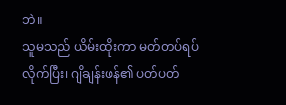ဘဲ။
သူမသည် ယိမ်းထိုးကာ မတ်တပ်ရပ်လိုက်ပြီး၊ ဂျိချန်းဖန်၏ ပတ်ပတ်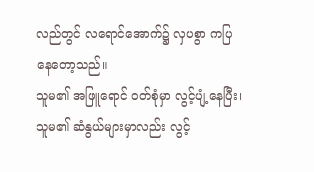လည်တွင် လရောင်အောက်၌ လှပစွာ ကပြနေတော့သည်။
သူမ၏ အဖြူရောင် ဝတ်စုံမှာ လွင့်ပျံ့နေပြီး၊ သူမ၏ ဆံနွယ်များမှာလည်း လွင့်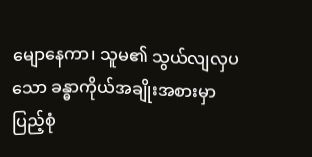မျောနေကာ၊ သူမ၏ သွယ်လျလှပသော ခန္ဓာကိုယ်အချိုးအစားမှာ ပြည့်စုံ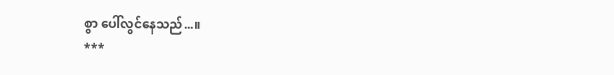စွာ ပေါ်လွင်နေသည်...။
***